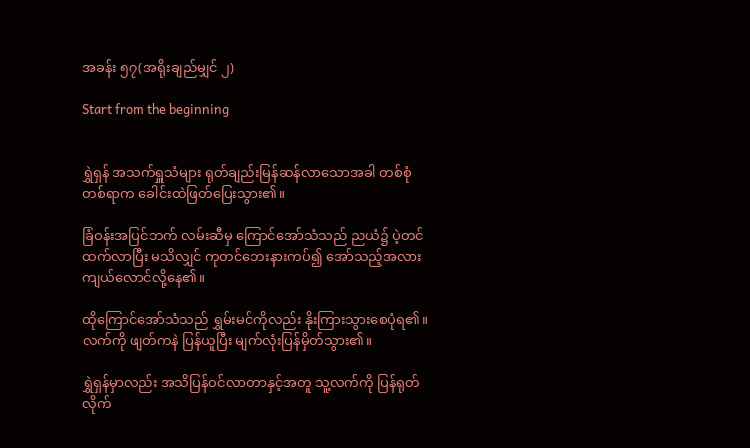အခန်း ၅၇(အရိုးချည်မျှင် ၂)

Start from the beginning


ရွှဲရှန် အသက်ရှူသံများ ရုတ်ချည်းမြန်ဆန်လာသောအခါ တစ်စုံတစ်ရာက ခေါင်းထဲဖြတ်ပြေးသွား၏။

ခြံဝန်းအပြင်ဘက် လမ်းဆီမှ ကြောင်အော်သံသည် ညယံ၌ ပဲ့တင်ထက်လာပြီး မသိလျှင် ကုတင်ဘေးနားကပ်၍ အော်သည့်အလား ကျယ်လောင်လို့နေ၏။

ထိုကြောင်အော်သံသည် ရွှမ်းမင်ကိုလည်း နိုးကြားသွားစေပုံရ၏။ လက်ကို ဖျတ်ကနဲ ပြန်ယူပြီး မျက်လုံးပြန်မှိတ်သွား၏။

ရွှဲရှန်မှာလည်း အသိပြန်ဝင်လာတာနှင့်အတူ သူ့လက်ကို ပြန်ရုတ်လိုက်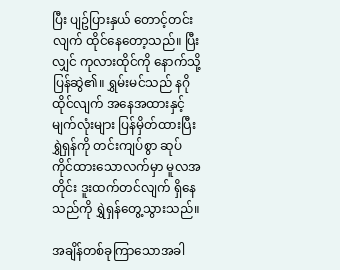ပြီး ပျဥ်ပြားနှယ် တောင့်တင်းလျက် ထိုင်နေတော့သည်။ ပြီးလျှင် ကုလားထိုင်ကို နောက်သို့ပြန်ဆွဲ၏။ ရွှမ်းမင်သည် နဂိုထိုင်လျက် အနေအထားနှင့် မျက်လုံးများ ပြန်မှိတ်ထားပြီး ရွှဲရှန်ကို တင်းကျပ်စွာ ဆုပ်ကိုင်ထားသောလက်မှာ မူလအတိုင်း ဒူးထက်တင်လျက် ရှိနေသည်ကို ရွှဲရှန်တွေ့သွားသည်။

အချိန်တစ်ခုကြာသောအခါ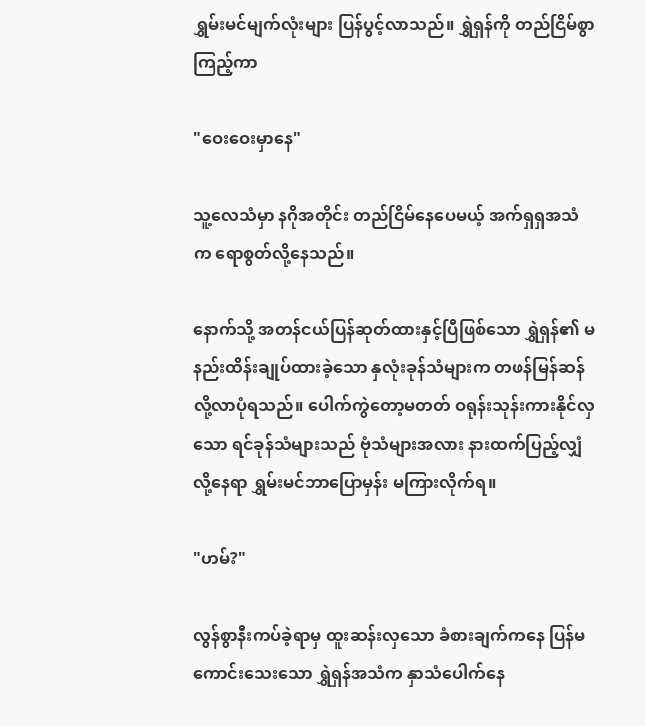ရွှမ်းမင်မျက်လုံးများ ပြန်ပွင့်လာသည်။ ရွှဲရှန်ကို တည်ငြိမ်စွာကြည့်ကာ

"ဝေးဝေးမှာနေ"

သူ့လေသံမှာ နဂိုအတိုင်း တည်ငြိမ်နေပေမယ့် အက်ရှရှအသံက ရောစွတ်လို့နေသည်။

နောက်သို့ အတန်ငယ်ပြန်ဆုတ်ထားနှင့်ပြီဖြစ်သော ရွှဲရှန်၏ မနည်းထိန်းချုပ်ထားခဲ့သော နှလုံးခုန်သံများက တဖန်မြန်ဆန်လို့လာပုံရသည်။ ပေါက်ကွဲတော့မတတ် ဝရုန်းသုန်းကားနိုင်လှသော ရင်ခုန်သံများသည် ဗုံသံများအလား နားထက်ပြည့်လျှံလို့နေရာ ရွှမ်းမင်ဘာပြောမှန်း မကြားလိုက်ရ။

"ဟမ်?"

လွန်စွာနီးကပ်ခဲ့ရာမှ ထူးဆန်းလှသော ခံစားချက်ကနေ ပြန်မကောင်းသေးသော ရွှဲရှန်အသံက နှာသံပေါက်နေ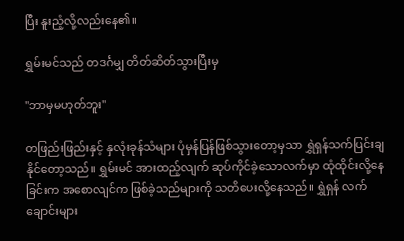ပြီး နူးညံ့လို့လည်းနေ၏။

ရွှမ်းမင်သည် တဒင်္ဂမျှ တိတ်ဆိတ်သွားပြီးမှ

"ဘာမှမဟုတ်ဘူး"

တဖြည်းဖြည်းနှင့် နှလုံးခုန်သံများ ပုံမှန်ပြန်ဖြစ်သွားတော့မှသာ ရွှဲရှန်သက်ပြင်းချနိုင်တော့သည်။ ရွှမ်းမင် အားထည့်လျက် ဆုပ်ကိုင်ခဲ့သောလက်မှာ ထုံထိုင်းလို့နေခြင်းက အစောလျင်က ဖြစ်ခဲ့သည်များကို သတိပေးလို့နေသည်။ ရွှဲရှန် လက်ချောင်းများ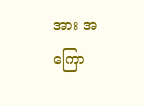အား အကြော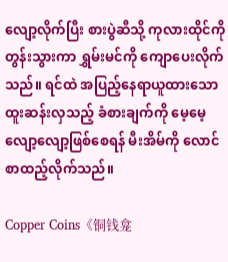လျော့လိုက်ပြီး စားပွဲဆီသို့ ကုလားထိုင်ကို တွန်းသွားကာ ရွှမ်းမင်ကို ကျောပေးလိုက်သည်။ ရင်ထဲ အပြည့်နေရာယူထားသော ထူးဆန်းလှသည့် ခံစားချက်ကို မေ့မေ့လျော့လျော့ဖြစ်စေရန် မီးအိမ်ကို လောင်စာထည့်လိုက်သည်။

Copper Coins《铜钱龛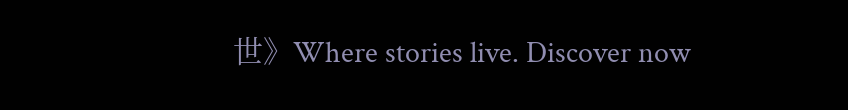世》Where stories live. Discover now